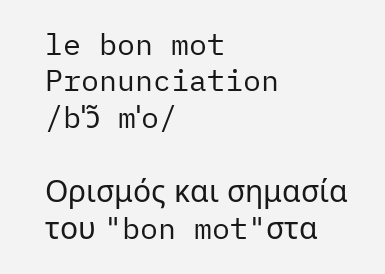le bon mot
Pronunciation
/bˈɔ̃ mˈo/

Ορισμός και σημασία του "bon mot"στα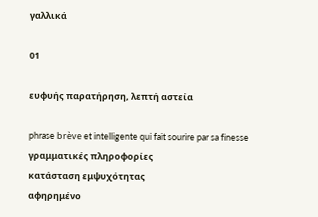γαλλικά

01

ευφυής παρατήρηση, λεπτή αστεία

phrase brève et intelligente qui fait sourire par sa finesse
γραμματικές πληροφορίες
κατάσταση εμψυχότητας
αφηρημένο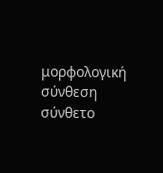μορφολογική σύνθεση
σύνθετο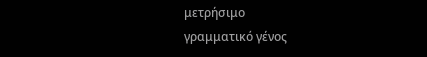μετρήσιμο
γραμματικό γένος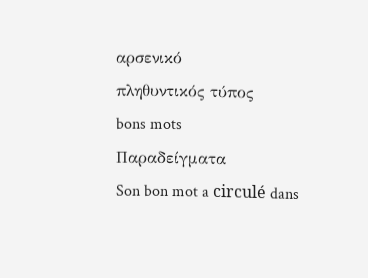αρσενικό
πληθυντικός τύπος
bons mots
Παραδείγματα
Son bon mot a circulé dans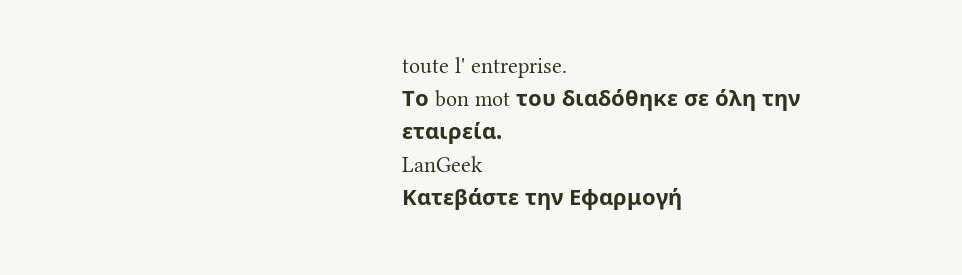toute l' entreprise.
Το bon mot του διαδόθηκε σε όλη την εταιρεία.
LanGeek
Κατεβάστε την Εφαρμογή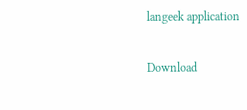langeek application

Download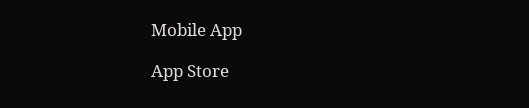Mobile App

App Store